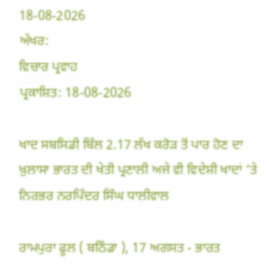18-08-2026
ਅੱਖਰ:
ਵਿਚਾਰ ਪ੍ਰਵਾਹ
ਪ੍ਰਕਾਸ਼ਿਤ: 18-08-2026

ਖਾਦ ਸਬਸਿਡੀ ਬਿੱਲ 2.17 ਲੱਖ ਕਰੋੜ ਤੋਂ ਪਾਰ ਹੋਣ ਦਾ ਖ਼ੁਲਾਸਾ ਭਾਰਤ ਦੀ ਖੇਤੀ ਪ੍ਰਣਾਲੀ ਅਜੇ ਵੀ ਵਿਦੇਸ਼ੀ ਖਾਦਾਂ ’ਤੇ ਨਿਰਭਰ ਨਰਪਿੰਦਰ ਸਿੰਘ ਧਾਲੀਵਾਲ

ਰਾਮਪੁਰਾ ਫੂਲ ( ਬਠਿੰਡਾ ), 17 ਅਗਸਤ - ਭਾਰਤ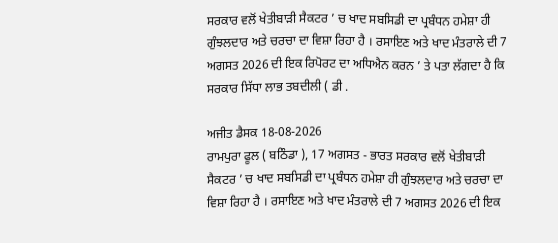ਸਰਕਾਰ ਵਲੋਂ ਖੇਤੀਬਾੜੀ ਸੈਕਟਰ ’ ਚ ਖਾਦ ਸਬਸਿਡੀ ਦਾ ਪ੍ਰਬੰਧਨ ਹਮੇਸ਼ਾ ਹੀ ਗੁੰਝਲਦਾਰ ਅਤੇ ਚਰਚਾ ਦਾ ਵਿਸ਼ਾ ਰਿਹਾ ਹੈ । ਰਸਾਇਣ ਅਤੇ ਖਾਦ ਮੰਤਰਾਲੇ ਦੀ 7 ਅਗਸਤ 2026 ਦੀ ਇਕ ਰਿਪੋਰਟ ਦਾ ਅਧਿਐਨ ਕਰਨ ’ ਤੇ ਪਤਾ ਲੱਗਦਾ ਹੈ ਕਿ ਸਰਕਾਰ ਸਿੱਧਾ ਲਾਭ ਤਬਦੀਲੀ ( ਡੀ .

ਅਜੀਤ ਡੈਸਕ 18-08-2026
ਰਾਮਪੁਰਾ ਫੂਲ ( ਬਠਿੰਡਾ ), 17 ਅਗਸਤ - ਭਾਰਤ ਸਰਕਾਰ ਵਲੋਂ ਖੇਤੀਬਾੜੀ ਸੈਕਟਰ ’ ਚ ਖਾਦ ਸਬਸਿਡੀ ਦਾ ਪ੍ਰਬੰਧਨ ਹਮੇਸ਼ਾ ਹੀ ਗੁੰਝਲਦਾਰ ਅਤੇ ਚਰਚਾ ਦਾ ਵਿਸ਼ਾ ਰਿਹਾ ਹੈ । ਰਸਾਇਣ ਅਤੇ ਖਾਦ ਮੰਤਰਾਲੇ ਦੀ 7 ਅਗਸਤ 2026 ਦੀ ਇਕ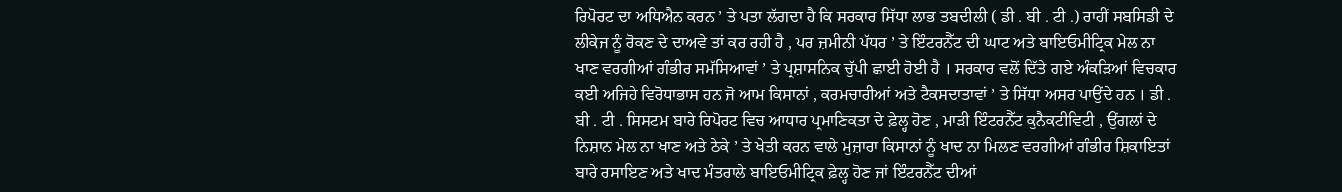ਰਿਪੋਰਟ ਦਾ ਅਧਿਐਨ ਕਰਨ ’ ਤੇ ਪਤਾ ਲੱਗਦਾ ਹੈ ਕਿ ਸਰਕਾਰ ਸਿੱਧਾ ਲਾਭ ਤਬਦੀਲੀ ( ਡੀ . ਬੀ . ਟੀ .) ਰਾਹੀਂ ਸਬਸਿਡੀ ਦੇ ਲੀਕੇਜ ਨੂੰ ਰੋਕਣ ਦੇ ਦਾਅਵੇ ਤਾਂ ਕਰ ਰਹੀ ਹੈ , ਪਰ ਜ਼ਮੀਨੀ ਪੱਧਰ ’ ਤੇ ਇੰਟਰਨੈੱਟ ਦੀ ਘਾਟ ਅਤੇ ਬਾਇਓਮੀਟ੍ਰਿਕ ਮੇਲ ਨਾ ਖਾਣ ਵਰਗੀਆਂ ਗੰਭੀਰ ਸਮੱਸਿਆਵਾਂ ’ ਤੇ ਪ੍ਰਸ਼ਾਸਨਿਕ ਚੁੱਪੀ ਛਾਈ ਹੋਈ ਹੈ । ਸਰਕਾਰ ਵਲੋਂ ਦਿੱਤੇ ਗਏ ਅੰਕੜਿਆਂ ਵਿਚਕਾਰ ਕਈ ਅਜਿਹੇ ਵਿਰੋਧਾਭਾਸ ਹਨ ਜੋ ਆਮ ਕਿਸਾਨਾਂ , ਕਰਮਚਾਰੀਆਂ ਅਤੇ ਟੈਕਸਦਾਤਾਵਾਂ ’ ਤੇ ਸਿੱਧਾ ਅਸਰ ਪਾਉਂਦੇ ਹਨ । ਡੀ . ਬੀ . ਟੀ . ਸਿਸਟਮ ਬਾਰੇ ਰਿਪੋਰਟ ਵਿਚ ਆਧਾਰ ਪ੍ਰਮਾਣਿਕਤਾ ਦੇ ਫ਼ੇਲ੍ਹ ਹੋਣ , ਮਾੜੀ ਇੰਟਰਨੈੱਟ ਕੁਨੈਕਟੀਵਿਟੀ , ਉਂਗਲਾਂ ਦੇ ਨਿਸ਼ਾਨ ਮੇਲ ਨਾ ਖਾਣ ਅਤੇ ਠੇਕੇ ’ ਤੇ ਖੇਤੀ ਕਰਨ ਵਾਲੇ ਮੁਜ਼ਾਰਾ ਕਿਸਾਨਾਂ ਨੂੰ ਖਾਦ ਨਾ ਮਿਲਣ ਵਰਗੀਆਂ ਗੰਭੀਰ ਸ਼ਿਕਾਇਤਾਂ ਬਾਰੇ ਰਸਾਇਣ ਅਤੇ ਖਾਦ ਮੰਤਰਾਲੇ ਬਾਇਓਮੀਟ੍ਰਿਕ ਫ਼ੇਲ੍ਹ ਹੋਣ ਜਾਂ ਇੰਟਰਨੈੱਟ ਦੀਆਂ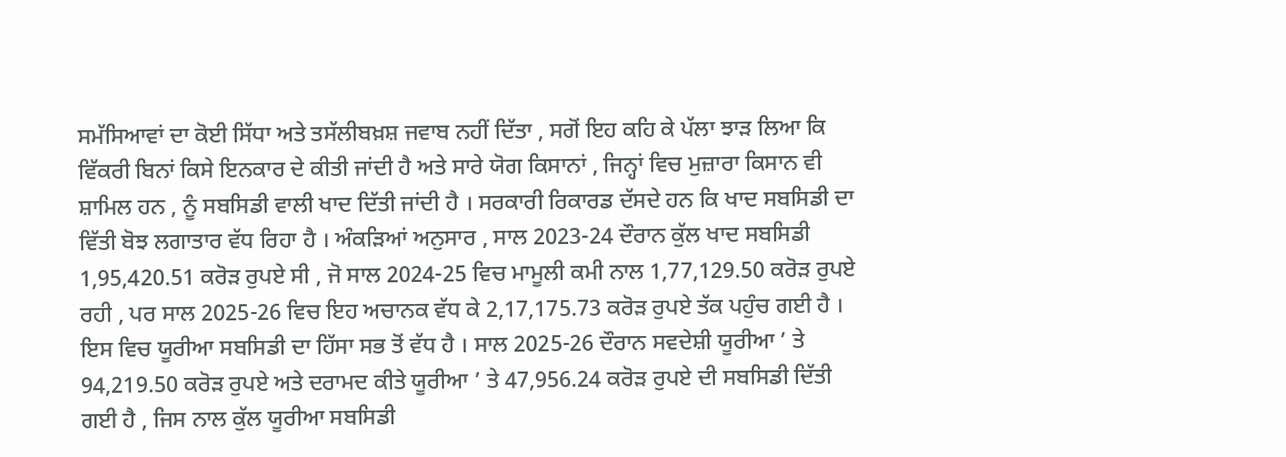ਸਮੱਸਿਆਵਾਂ ਦਾ ਕੋਈ ਸਿੱਧਾ ਅਤੇ ਤਸੱਲੀਬਖ਼ਸ਼ ਜਵਾਬ ਨਹੀਂ ਦਿੱਤਾ , ਸਗੋਂ ਇਹ ਕਹਿ ਕੇ ਪੱਲਾ ਝਾੜ ਲਿਆ ਕਿ ਵਿੱਕਰੀ ਬਿਨਾਂ ਕਿਸੇ ਇਨਕਾਰ ਦੇ ਕੀਤੀ ਜਾਂਦੀ ਹੈ ਅਤੇ ਸਾਰੇ ਯੋਗ ਕਿਸਾਨਾਂ , ਜਿਨ੍ਹਾਂ ਵਿਚ ਮੁਜ਼ਾਰਾ ਕਿਸਾਨ ਵੀ ਸ਼ਾਮਿਲ ਹਨ , ਨੂੰ ਸਬਸਿਡੀ ਵਾਲੀ ਖਾਦ ਦਿੱਤੀ ਜਾਂਦੀ ਹੈ । ਸਰਕਾਰੀ ਰਿਕਾਰਡ ਦੱਸਦੇ ਹਨ ਕਿ ਖਾਦ ਸਬਸਿਡੀ ਦਾ ਵਿੱਤੀ ਬੋਝ ਲਗਾਤਾਰ ਵੱਧ ਰਿਹਾ ਹੈ । ਅੰਕੜਿਆਂ ਅਨੁਸਾਰ , ਸਾਲ 2023-24 ਦੌਰਾਨ ਕੁੱਲ ਖਾਦ ਸਬਸਿਡੀ 1,95,420.51 ਕਰੋੜ ਰੁਪਏ ਸੀ , ਜੋ ਸਾਲ 2024-25 ਵਿਚ ਮਾਮੂਲੀ ਕਮੀ ਨਾਲ 1,77,129.50 ਕਰੋੜ ਰੁਪਏ ਰਹੀ , ਪਰ ਸਾਲ 2025-26 ਵਿਚ ਇਹ ਅਚਾਨਕ ਵੱਧ ਕੇ 2,17,175.73 ਕਰੋੜ ਰੁਪਏ ਤੱਕ ਪਹੁੰਚ ਗਈ ਹੈ । ਇਸ ਵਿਚ ਯੂਰੀਆ ਸਬਸਿਡੀ ਦਾ ਹਿੱਸਾ ਸਭ ਤੋਂ ਵੱਧ ਹੈ । ਸਾਲ 2025-26 ਦੌਰਾਨ ਸਵਦੇਸ਼ੀ ਯੂਰੀਆ ’ ਤੇ 94,219.50 ਕਰੋੜ ਰੁਪਏ ਅਤੇ ਦਰਾਮਦ ਕੀਤੇ ਯੂਰੀਆ ’ ਤੇ 47,956.24 ਕਰੋੜ ਰੁਪਏ ਦੀ ਸਬਸਿਡੀ ਦਿੱਤੀ ਗਈ ਹੈ , ਜਿਸ ਨਾਲ ਕੁੱਲ ਯੂਰੀਆ ਸਬਸਿਡੀ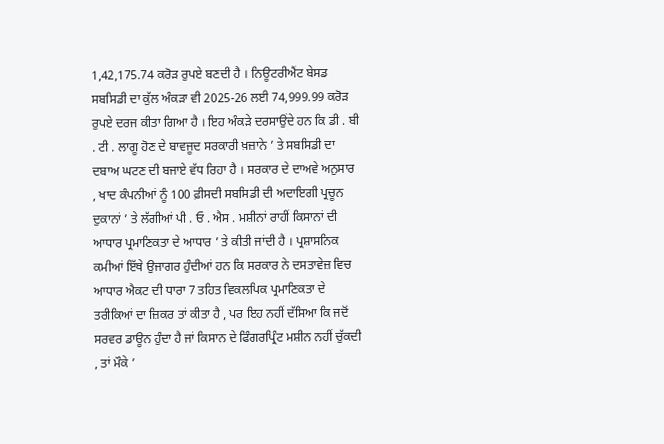1,42,175.74 ਕਰੋੜ ਰੁਪਏ ਬਣਦੀ ਹੈ । ਨਿਊਟਰੀਐਂਟ ਬੇਸਡ ਸਬਸਿਡੀ ਦਾ ਕੁੱਲ ਅੰਕੜਾ ਵੀ 2025-26 ਲਈ 74,999.99 ਕਰੋੜ ਰੁਪਏ ਦਰਜ ਕੀਤਾ ਗਿਆ ਹੈ । ਇਹ ਅੰਕੜੇ ਦਰਸਾਉਂਦੇ ਹਨ ਕਿ ਡੀ . ਬੀ . ਟੀ . ਲਾਗੂ ਹੋਣ ਦੇ ਬਾਵਜੂਦ ਸਰਕਾਰੀ ਖ਼ਜ਼ਾਨੇ ’ ਤੇ ਸਬਸਿਡੀ ਦਾ ਦਬਾਅ ਘਟਣ ਦੀ ਬਜਾਏ ਵੱਧ ਰਿਹਾ ਹੈ । ਸਰਕਾਰ ਦੇ ਦਾਅਵੇ ਅਨੁਸਾਰ , ਖਾਦ ਕੰਪਨੀਆਂ ਨੂੰ 100 ਫ਼ੀਸਦੀ ਸਬਸਿਡੀ ਦੀ ਅਦਾਇਗੀ ਪ੍ਰਚੂਨ ਦੁਕਾਨਾਂ ’ ਤੇ ਲੱਗੀਆਂ ਪੀ . ਓ . ਐਸ . ਮਸ਼ੀਨਾਂ ਰਾਹੀਂ ਕਿਸਾਨਾਂ ਦੀ ਆਧਾਰ ਪ੍ਰਮਾਣਿਕਤਾ ਦੇ ਆਧਾਰ ’ ਤੇ ਕੀਤੀ ਜਾਂਦੀ ਹੈ । ਪ੍ਰਸ਼ਾਸਨਿਕ ਕਮੀਆਂ ਇੱਥੇ ਉਜਾਗਰ ਹੁੰਦੀਆਂ ਹਨ ਕਿ ਸਰਕਾਰ ਨੇ ਦਸਤਾਵੇਜ਼ ਵਿਚ ਆਧਾਰ ਐਕਟ ਦੀ ਧਾਰਾ 7 ਤਹਿਤ ਵਿਕਲਪਿਕ ਪ੍ਰਮਾਣਿਕਤਾ ਦੇ ਤਰੀਕਿਆਂ ਦਾ ਜ਼ਿਕਰ ਤਾਂ ਕੀਤਾ ਹੈ , ਪਰ ਇਹ ਨਹੀਂ ਦੱਸਿਆ ਕਿ ਜਦੋਂ ਸਰਵਰ ਡਾਊਨ ਹੁੰਦਾ ਹੈ ਜਾਂ ਕਿਸਾਨ ਦੇ ਫਿੰਗਰਪ੍ਰਿੰਟ ਮਸ਼ੀਨ ਨਹੀਂ ਚੁੱਕਦੀ , ਤਾਂ ਮੌਕੇ ’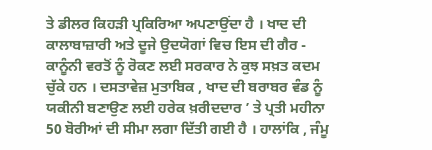ਤੇ ਡੀਲਰ ਕਿਹੜੀ ਪ੍ਰਕਿਰਿਆ ਅਪਣਾਉਂਦਾ ਹੈ । ਖਾਦ ਦੀ ਕਾਲਾਬਾਜ਼ਾਰੀ ਅਤੇ ਦੂਜੇ ਉਦਯੋਗਾਂ ਵਿਚ ਇਸ ਦੀ ਗੈਰ - ਕਾਨੂੰਨੀ ਵਰਤੋਂ ਨੂੰ ਰੋਕਣ ਲਈ ਸਰਕਾਰ ਨੇ ਕੁਝ ਸਖ਼ਤ ਕਦਮ ਚੁੱਕੇ ਹਨ । ਦਸਤਾਵੇਜ਼ ਮੁਤਾਬਿਕ , ਖਾਦ ਦੀ ਬਰਾਬਰ ਵੰਡ ਨੂੰ ਯਕੀਨੀ ਬਣਾਉਣ ਲਈ ਹਰੇਕ ਖ਼ਰੀਦਦਾਰ ’ ਤੇ ਪ੍ਰਤੀ ਮਹੀਨਾ 50 ਬੋਰੀਆਂ ਦੀ ਸੀਮਾ ਲਗਾ ਦਿੱਤੀ ਗਈ ਹੈ । ਹਾਲਾਂਕਿ , ਜੰਮੂ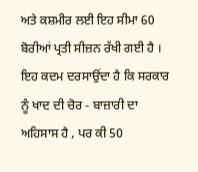ਅਤੇ ਕਸ਼ਮੀਰ ਲਈ ਇਹ ਸੀਮਾ 60 ਬੋਰੀਆਂ ਪ੍ਰਤੀ ਸੀਜ਼ਨ ਰੱਖੀ ਗਈ ਹੈ । ਇਹ ਕਦਮ ਦਰਸਾਉਂਦਾ ਹੈ ਕਿ ਸਰਕਾਰ ਨੂੰ ਖਾਦ ਦੀ ਚੋਰ - ਬਾਜ਼ਾਰੀ ਦਾ ਅਹਿਸਾਸ ਹੈ , ਪਰ ਕੀ 50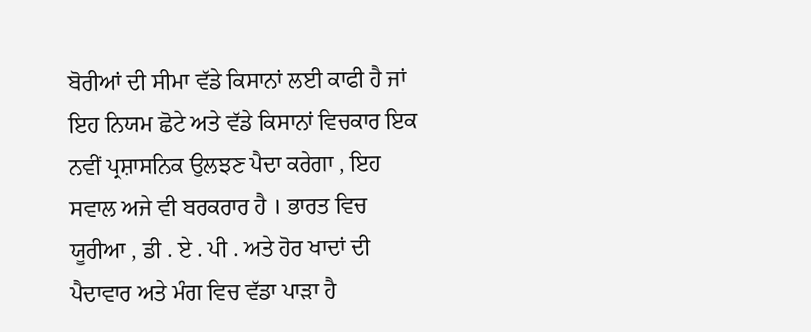ਬੋਰੀਆਂ ਦੀ ਸੀਮਾ ਵੱਡੇ ਕਿਸਾਨਾਂ ਲਈ ਕਾਫੀ ਹੈ ਜਾਂ ਇਹ ਨਿਯਮ ਛੋਟੇ ਅਤੇ ਵੱਡੇ ਕਿਸਾਨਾਂ ਵਿਚਕਾਰ ਇਕ ਨਵੀਂ ਪ੍ਰਸ਼ਾਸਨਿਕ ਉਲਝਣ ਪੈਦਾ ਕਰੇਗਾ , ਇਹ ਸਵਾਲ ਅਜੇ ਵੀ ਬਰਕਰਾਰ ਹੈ । ਭਾਰਤ ਵਿਚ ਯੂਰੀਆ , ਡੀ . ਏ . ਪੀ . ਅਤੇ ਹੋਰ ਖਾਦਾਂ ਦੀ ਪੈਦਾਵਾਰ ਅਤੇ ਮੰਗ ਵਿਚ ਵੱਡਾ ਪਾੜਾ ਹੈ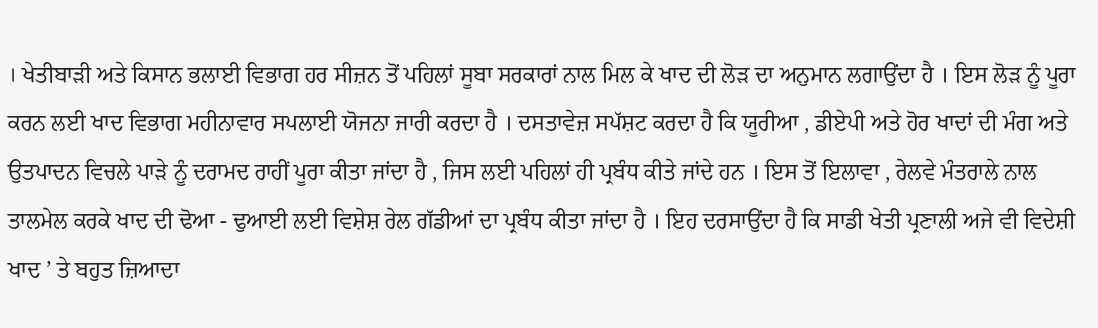। ਖੇਤੀਬਾੜੀ ਅਤੇ ਕਿਸਾਨ ਭਲਾਈ ਵਿਭਾਗ ਹਰ ਸੀਜ਼ਨ ਤੋਂ ਪਹਿਲਾਂ ਸੂਬਾ ਸਰਕਾਰਾਂ ਨਾਲ ਮਿਲ ਕੇ ਖਾਦ ਦੀ ਲੋੜ ਦਾ ਅਨੁਮਾਨ ਲਗਾਉਂਦਾ ਹੈ । ਇਸ ਲੋੜ ਨੂੰ ਪੂਰਾ ਕਰਨ ਲਈ ਖਾਦ ਵਿਭਾਗ ਮਹੀਨਾਵਾਰ ਸਪਲਾਈ ਯੋਜਨਾ ਜਾਰੀ ਕਰਦਾ ਹੈ । ਦਸਤਾਵੇਜ਼ ਸਪੱਸ਼ਟ ਕਰਦਾ ਹੈ ਕਿ ਯੂਰੀਆ , ਡੀਏਪੀ ਅਤੇ ਹੋਰ ਖਾਦਾਂ ਦੀ ਮੰਗ ਅਤੇ ਉਤਪਾਦਨ ਵਿਚਲੇ ਪਾੜੇ ਨੂੰ ਦਰਾਮਦ ਰਾਹੀਂ ਪੂਰਾ ਕੀਤਾ ਜਾਂਦਾ ਹੈ , ਜਿਸ ਲਈ ਪਹਿਲਾਂ ਹੀ ਪ੍ਰਬੰਧ ਕੀਤੇ ਜਾਂਦੇ ਹਨ । ਇਸ ਤੋਂ ਇਲਾਵਾ , ਰੇਲਵੇ ਮੰਤਰਾਲੇ ਨਾਲ ਤਾਲਮੇਲ ਕਰਕੇ ਖਾਦ ਦੀ ਢੋਆ - ਢੁਆਈ ਲਈ ਵਿਸ਼ੇਸ਼ ਰੇਲ ਗੱਡੀਆਂ ਦਾ ਪ੍ਰਬੰਧ ਕੀਤਾ ਜਾਂਦਾ ਹੈ । ਇਹ ਦਰਸਾਉਂਦਾ ਹੈ ਕਿ ਸਾਡੀ ਖੇਤੀ ਪ੍ਰਣਾਲੀ ਅਜੇ ਵੀ ਵਿਦੇਸ਼ੀ ਖਾਦ ’ ਤੇ ਬਹੁਤ ਜ਼ਿਆਦਾ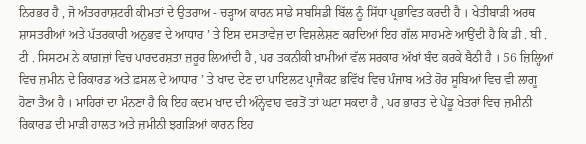ਨਿਰਭਰ ਹੈ , ਜੋ ਅੰਤਰਰਾਸ਼ਟਰੀ ਕੀਮਤਾਂ ਦੇ ਉਤਰਾਅ - ਚੜ੍ਹਾਅ ਕਾਰਨ ਸਾਡੇ ਸਬਸਿਡੀ ਬਿੱਲ ਨੂੰ ਸਿੱਧਾ ਪ੍ਰਭਾਵਿਤ ਕਰਦੀ ਹੈ । ਖੇਤੀਬਾੜੀ ਅਰਥ ਸ਼ਾਸਤਰੀਆਂ ਅਤੇ ਪੱਤਰਕਾਰੀ ਅਨੁਭਵ ਦੇ ਆਧਾਰ ’ ਤੇ ਇਸ ਦਸਤਾਵੇਜ਼ ਦਾ ਵਿਸ਼ਲੇਸ਼ਣ ਕਰਦਿਆਂ ਇਹ ਗੱਲ ਸਾਹਮਣੇ ਆਉਂਦੀ ਹੈ ਕਿ ਡੀ . ਬੀ . ਟੀ . ਸਿਸਟਮ ਨੇ ਕਾਗ਼ਜ਼ਾਂ ਵਿਚ ਪਾਰਦਰਸ਼ਤਾ ਜ਼ਰੂਰ ਲਿਆਂਦੀ ਹੈ , ਪਰ ਤਕਨੀਕੀ ਖ਼ਾਮੀਆਂ ਵੱਲ ਸਰਕਾਰ ਅੱਖਾਂ ਬੰਦ ਕਰਕੇ ਬੈਠੀ ਹੈ । 56 ਜ਼ਿਲ੍ਹਿਆਂ ਵਿਚ ਜ਼ਮੀਨ ਦੇ ਰਿਕਾਰਡ ਅਤੇ ਫ਼ਸਲ ਦੇ ਆਧਾਰ ’ ਤੇ ਖਾਦ ਦੇਣ ਦਾ ਪਾਇਲਟ ਪ੍ਰਾਜੈਕਟ ਭਵਿੱਖ ਵਿਚ ਪੰਜਾਬ ਅਤੇ ਹੋਰ ਸੂਬਿਆਂ ਵਿਚ ਵੀ ਲਾਗੂ ਹੋਣਾ ਤੈਅ ਹੈ । ਮਾਹਿਰਾਂ ਦਾ ਮੰਨਣਾ ਹੈ ਕਿ ਇਹ ਕਦਮ ਖਾਦ ਦੀ ਅੰਨ੍ਹੇਵਾਹ ਵਰਤੋਂ ਤਾਂ ਘਟਾ ਸਕਦਾ ਹੈ , ਪਰ ਭਾਰਤ ਦੇ ਪੇਂਡੂ ਖੇਤਰਾਂ ਵਿਚ ਜ਼ਮੀਨੀ ਰਿਕਾਰਡ ਦੀ ਮਾੜੀ ਹਾਲਤ ਅਤੇ ਜ਼ਮੀਨੀ ਝਗੜਿਆਂ ਕਾਰਨ ਇਹ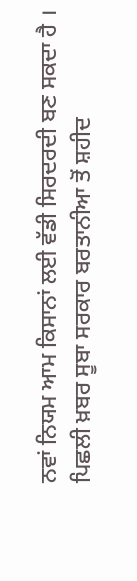ਨਵਾਂ ਨਿਯਮ ਆਮ ਕਿਸਾਨਾਂ ਲਈ ਵੱਡੀ ਸਿਰਦਰਦੀ ਬਣ ਸਕਦਾ ਹੈ ।
ਪਿਛਲੀ ਖ਼ਬਰ ਸੂਬਾ ਸਰਕਾਰ ਬਰਤਾਨੀਆ ਤੋਂ ਸ਼ਹੀਦ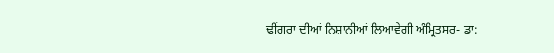ਢੀਂਗਰਾ ਦੀਆਂ ਨਿਸ਼ਾਨੀਆਂ ਲਿਆਵੇਗੀ ਅੰਮ੍ਰਿਤਸਰ- ਡਾ: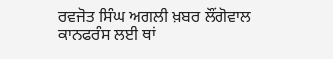ਰਵਜੋਤ ਸਿੰਘ ਅਗਲੀ ਖ਼ਬਰ ਲੌਂਗੋਵਾਲ ਕਾਨਫਰੰਸ ਲਈ ਥਾਂ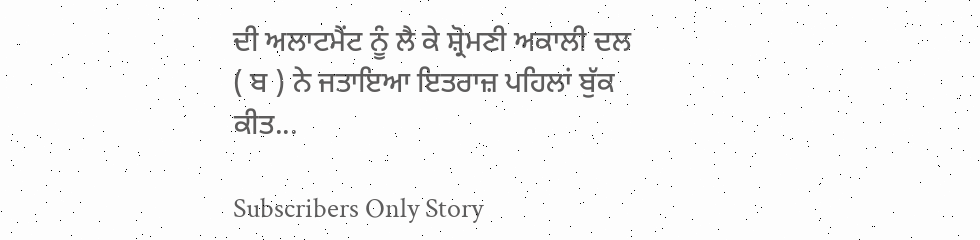ਦੀ ਅਲਾਟਮੈਂਟ ਨੂੰ ਲੈ ਕੇ ਸ਼੍ਰੋਮਣੀ ਅਕਾਲੀ ਦਲ ( ਬ ) ਨੇ ਜਤਾਇਆ ਇਤਰਾਜ਼ ਪਹਿਲਾਂ ਬੁੱਕ ਕੀਤ...

Subscribers Only Story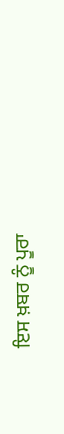ਇਸ ਖ਼ਬਰ ਨੂੰ ਪੂਰਾ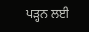ਪੜ੍ਹਨ ਲਈ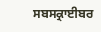ਸਬਸਕ੍ਰਾਈਬਰ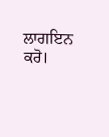ਲਾਗਇਨ ਕਰੋ।